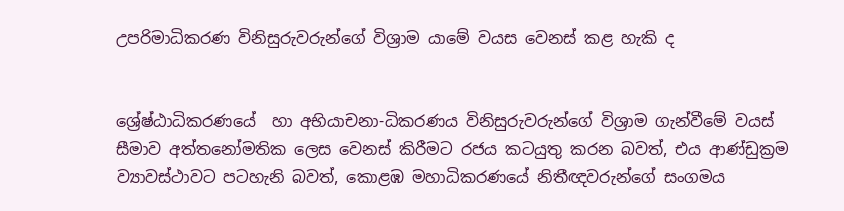උපරිමාධිකරණ විනිසුරුවරුන්ගේ විශ්‍රාම යාමේ වයස වෙනස් කළ හැකි ද


ශ්‍රේෂ්ඨාධිකරණයේ  හා අභියාචනා-ධිකරණය විනිසුරුවරුන්ගේ විශ්‍රාම ගැන්වීමේ වයස් සීමාව අත්තනෝමතික ලෙස වෙනස් කිරීමට රජය කටයුතු කරන බවත්, එය ආණ්ඩුක්‍රම ව්‍යාවස්ථාවට පටහැනි බවත්, කොළඹ මහාධිකරණයේ නිතීඥවරුන්ගේ සංගමය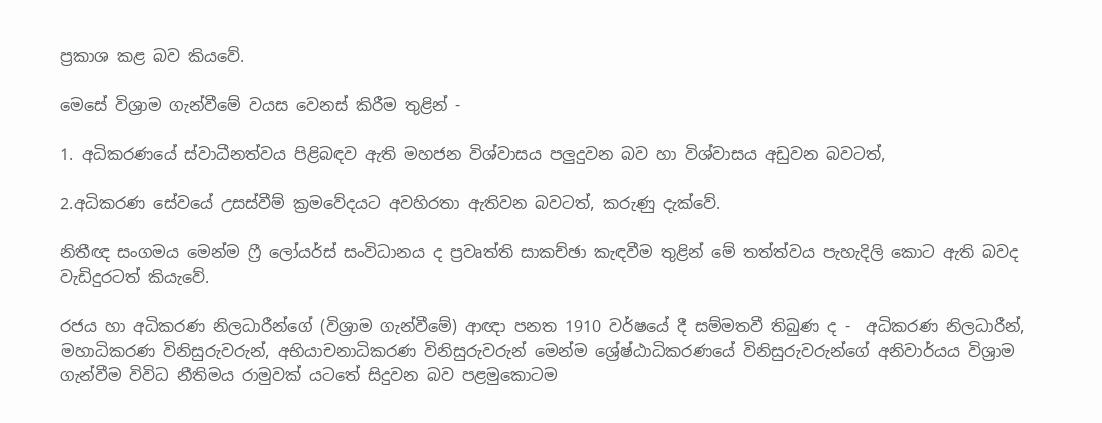ප්‍රකාශ කළ බව කියවේ.

මෙසේ විශ්‍රාම ගැන්වීමේ වයස වෙනස් කිරීම තුළින් -

1. අධිකරණයේ ස්වාධීනත්වය පිළිබඳව ඇති මහජන විශ්වාසය පලුදුවන බව හා විශ්වාසය අඩුවන බවටත්,

2.අධිකරණ සේවයේ උසස්වීම් ක්‍රමවේදයට අවහිරතා ඇතිවන බවටත්, කරුණු දැක්වේ.

නිතීඥ සංගමය මෙන්ම ෆ්‍රී ලෝයර්ස් සංවිධානය ද ප්‍රවෘත්ති සාකච්ඡා කැඳවීම තුළින් මේ තත්ත්වය පැහැදිලි කොට ඇති බවද වැඩිදුරටත් කියැවේ.

රජය හා අධිකරණ නිලධාරීන්ගේ (විශ්‍රාම ගැන්වීමේ) ආඥා පනත 1910 වර්ෂයේ දී සම්මතවී තිබුණ ද -  අධිකරණ නිලධාරීන්, මහාධිකරණ විනිසුරුවරුන්, අභියාචනාධිකරණ විනිසුරුවරුන් මෙන්ම ශ්‍රේෂ්ඨාධිකරණයේ විනිසුරුවරුන්ගේ අනිවාර්යය විශ්‍රාම ගැන්වීම විවිධ නීතිමය රාමුවක් යටතේ සිදුවන බව පළමුකොටම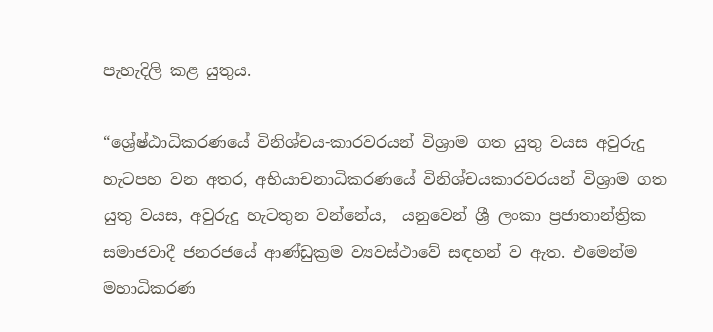පැහැදිලි කළ යුතුය.

“ශ්‍රේෂ්ඨාධිකරණයේ විනිශ්චය-කාරවරයන් විශ්‍රාම ගත යුතු වයස අවුරුදු හැටපහ වන අතර, අභියාචනාධිකරණයේ විනිශ්චයකාරවරයන් විශ්‍රාම ගත යුතු වයස, අවුරුදු හැටතුන වන්නේය,  යනුවෙන් ශ්‍රී ලංකා ප්‍රජාතාන්ත්‍රික සමාජවාදී ජනරජයේ ආණ්ඩුක්‍රම ව්‍යවස්ථාවේ සඳහන් ව ඇත. එමෙන්ම මහාධිකරණ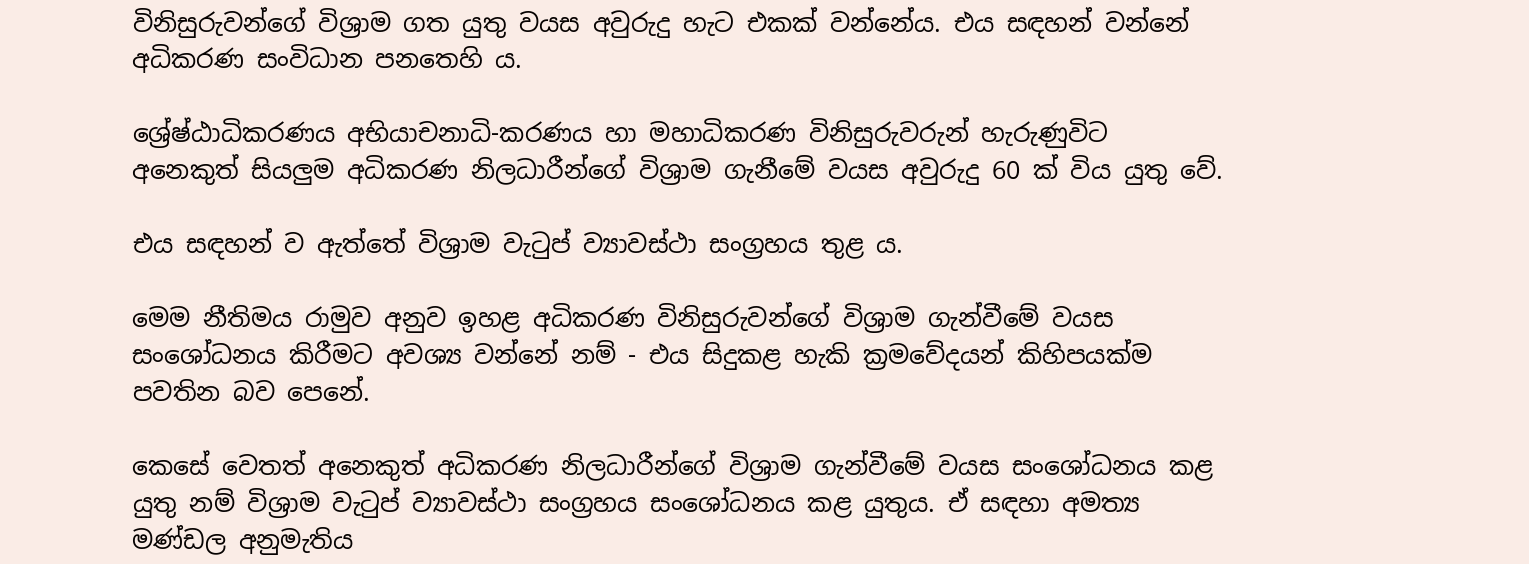විනිසුරුවන්ගේ විශ්‍රාම ගත යුතු වයස අවුරුදු හැට එකක් වන්නේය. එය සඳහන් වන්නේ අධිකරණ සංවිධාන පනතෙහි ය.

ශ්‍රේෂ්ඨාධිකරණය අභියාචනාධි-කරණය හා මහාධිකරණ විනිසුරුවරුන් හැරුණුවිට අනෙකුත් සියලු‍ම අධිකරණ නිලධාරීන්ගේ විශ්‍රාම ගැනීමේ වයස අවුරුදු 60 ක් විය යුතු වේ.

එය සඳහන් ව ඇත්තේ විශ්‍රාම වැටුප් ව්‍යාවස්ථා සංග්‍රහය තුළ ය.

මෙම නීතිමය රාමුව අනුව ඉහළ අධිකරණ විනිසුරුවන්ගේ විශ්‍රාම ගැන්වීමේ වයස සංශෝධනය කිරීමට අවශ්‍ය වන්නේ නම් - එය සිදුකළ හැකි ක්‍රමවේදයන් කිහිපයක්ම පවතින බව පෙනේ.

කෙසේ වෙතත් අනෙකුත් අධිකරණ නිලධාරීන්ගේ විශ්‍රාම ගැන්වීමේ වයස සංශෝධනය කළ යුතු නම් විශ්‍රාම වැටුප් ව්‍යාවස්ථා සංග්‍රහය සංශෝධනය කළ යුතුය. ඒ සඳහා අමත්‍ය මණ්ඩල අනුමැතිය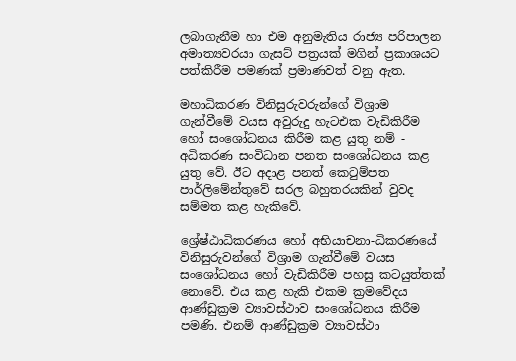ලබාගැනීම හා එම අනුමැතිය රාජ්‍ය පරිපාලන අමාත්‍යවරයා ගැසට් පත්‍රයක් මගින් ප්‍රකාශයට පත්කිරීම පමණක් ප්‍රමාණවත් වනු ඇත.

මහාධිකරණ විනිසුරුවරුන්ගේ විශ්‍රාම ගැන්වීමේ වයස අවුරුදු හැටඑක වැඩිකිරීම හෝ සංශෝධනය කිරීම කළ යුතු නම් - අධිකරණ සංවිධාන පනත සංශෝධනය කළ යුතු වේ. ඊට අදාළ පනත් කෙටුම්පත පාර්ලිමේන්තුවේ සරල බහුතරයකින් වුවද සම්මත කළ හැකිවේ.

ශ්‍රේෂ්ඨාධිකරණය හෝ අභියාචනා-ධිකරණයේ විනිසුරුවන්ගේ විශ්‍රාම ගැන්වීමේ වයස සංශෝධනය හෝ වැඩිකිරීම පහසු කටයුත්තක් නොවේ. එය කළ හැකි එකම ක්‍රමවේදය ආණ්ඩුක්‍රම ව්‍යාවස්ථාව සංශෝධනය කිරීම පමණි. එනම් ආණ්ඩුක්‍රම ව්‍යාවස්ථා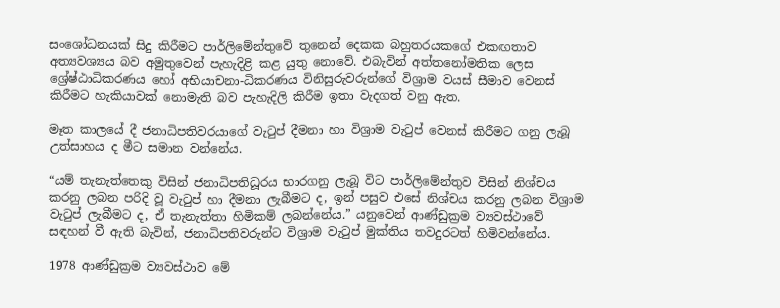සංශෝධනයක් සිදු කිරීමට පාර්ලිමේන්තුවේ තුනෙන් දෙකක බහුතරයකගේ එකඟතාව අත්‍යවශ්‍යය බව අමුතුවෙන් පැහැදිළි කළ යුතු නොවේ. එබැවින් අත්තනෝමතික ලෙස  ශ්‍රේෂ්ඨාධිකරණය හෝ අභියාචනා-ධිකරණය විනිසුරුවරුන්ගේ විශ්‍රාම වයස් සීමාව වෙනස් කිරීමට හැකියාවක් නොමැති බව පැහැදිලි කිරීම ඉතා වැදගත් වනු ඇත.

මෑත කාලයේ දී ජනාධිපතිවරයාගේ වැටුප් දීමනා හා විශ්‍රාම වැටුප් වෙනස් කිරීමට ගනු ලැබූ උත්සාහය ද මීට සමාන වන්නේය.

“යම් තැනැත්තෙකු විසින් ජනාධිපතිධූරය භාරගනු ලැබූ විට පාර්ලිමේන්තුව විසින් නිශ්චය කරනු ලබන පරිදි වූ වැටුප් හා දීමනා ලැබීමට ද, ඉන් පසුව එසේ නිශ්චය කරනු ලබන විශ්‍රාම වැටුප් ලැබීමට ද, ඒ තැනැත්තා හිමිකම් ලබන්නේය.” යනුවෙන් ආණ්ඩුක්‍රම ව්‍යවස්ථාවේ සඳහන් වී ඇති බැවින්, ජනාධිපතිවරුන්ට විශ්‍රාම වැටුප් මුක්තිය තවදුරටත් හිමිවන්නේය.

1978 ආණ්ඩුක්‍රම ව්‍යවස්ථාව මේ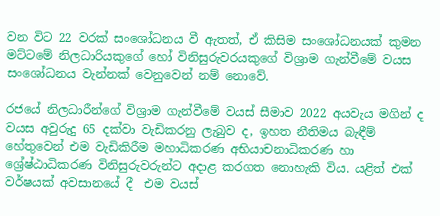වන විට 22 වරක් සංශෝධනය වී ඇතත්, ඒ කිසිම සංශෝධනයක් කුමන මට්ටමේ නිලධාරියකුගේ හෝ විනිසුරුවරයකුගේ විශ්‍රාම ගැන්වීමේ වයස සංශෝධනය වැන්නක් වෙනුවෙන් නම් නොවේ.

රජයේ නිලධාරීන්ගේ විශ්‍රාම ගැන්වීමේ වයස් සීමාව 2022 අයවැය මගින් ද වයස අවුරුදු 65 දක්වා වැඩිකරනු ලැබුව ද, ඉහත නීතිමය බැඳීම් හේතුවෙන් එම වැඩිකිරීම මහාධිකරණ අභියාචනාධිකරණ හා ශ්‍රේෂ්ඨාධිකරණ විනිසුරුවරුන්ට අදාළ කරගත නොහැකි විය. යළිත් එක් වර්ෂයක් අවසානයේ දී  එම වයස්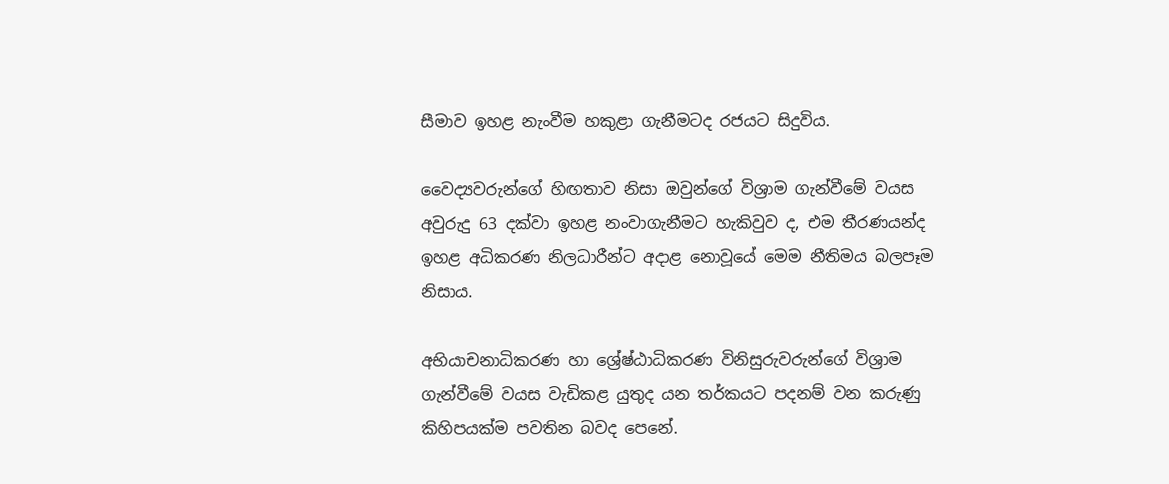සීමාව ඉහළ නැංවීම හකුළා ගැනීමටද රජයට සිදුවිය.

වෛද්‍යවරුන්ගේ හිඟතාව නිසා ඔවුන්ගේ විශ්‍රාම ගැන්වීමේ වයස අවුරුදු 63 දක්වා ඉහළ නංවාගැනීමට හැකිවුව ද, එම තීරණයන්ද ඉහළ අධිකරණ නිලධාරීන්ට අදාළ නොවූයේ මෙම නීතිමය බලපෑම නිසාය.

අභියාචනාධිකරණ හා ශ්‍රේෂ්ඨාධිකරණ විනිසුරුවරුන්ගේ විශ්‍රාම ගැන්වීමේ වයස වැඩිකළ යුතුද යන තර්කයට පදනම් වන කරුණු කිහිපයක්ම පවතින බවද පෙනේ.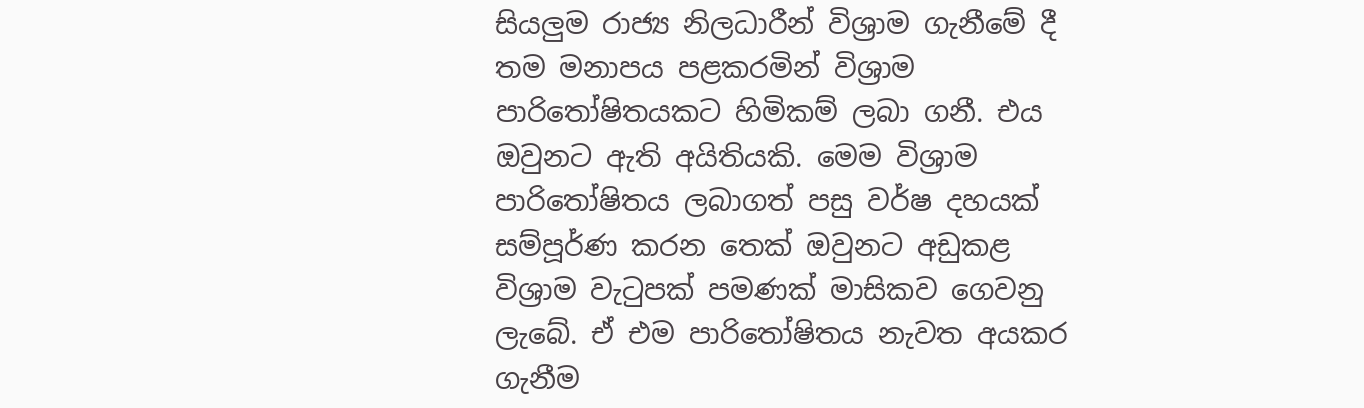සියලු‍ම රාජ්‍ය නිලධාරීන් විශ්‍රාම ගැනීමේ දී තම මනාපය පළකරමින් විශ්‍රාම පාරිතෝෂිතයකට හිමිකම් ලබා ගනී. එය ඔවුනට ඇති අයිතියකි. මෙම විශ්‍රාම පාරිතෝෂිතය ලබාගත් පසු වර්ෂ දහයක් සම්පූර්ණ කරන තෙක් ඔවුනට අඩුකළ විශ්‍රාම වැටුපක් පමණක් මාසිකව ගෙවනු ලැබේ. ඒ එම පාරිතෝෂිතය නැවත අයකර ගැනීම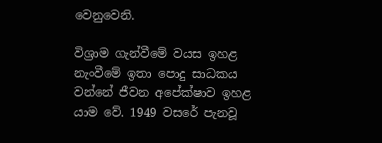වෙනුවෙනි.

විශ්‍රාම ගැන්වීමේ වයස ඉහළ නැංවීමේ ඉතා පොදු සාධකය වන්නේ ජීවන අපේක්ෂාව ඉහළ යාම වේ. 1949 වසරේ පැනවූ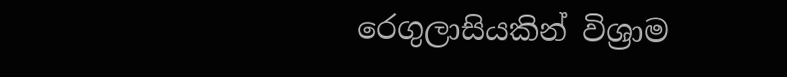රෙගුලාසියකින් විශ්‍රාම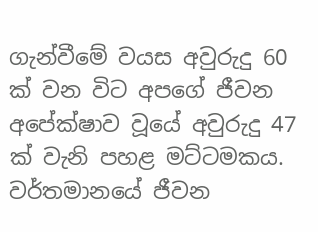ගැන්වීමේ වයස අවුරුදු 60 ක් වන විට අපගේ ජීවන අපේක්ෂාව වූයේ අවුරුදු 47 ක් වැනි පහළ මට්ටමකය. වර්තමානයේ ජීවන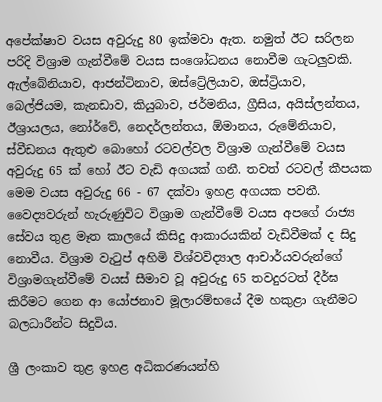අපේක්ෂාව වයස අවුරුදු 80 ඉක්මවා ඇත. නමුත් ඊට සරිලන පරිදි විශ්‍රාම ගැන්වීමේ වයස සංශෝධනය නොවීම ගැටලුවකි. ඇල්බේනියාව, ආජන්ටිනාව, ඔස්ට්‍රේලියාව, ඔස්ට්‍රියාව, බෙල්ජියම, කැනඩාව, කියුබාව, ජර්මනිය, ග්‍රීසිය, අයිස්ලන්තය, ඊශ්‍රායලය, නෝර්වේ, නෙදර්ලන්තය, ඕමානය, රුමේනියාව, ස්වීඩනය ඇතුළු බොහෝ රටවල්වල විශ්‍රාම ගැන්වීමේ වයස අවුරුදු 65 ක් හෝ ඊට වැඩි අගයක් ගනී. තවත් රටවල් කීපයක මෙම වයස අවුරුදු 66 - 67 දක්වා ඉහළ අගයක පවතී. වෛද්‍යවරුන් හැරුණුවිට විශ්‍රාම ගැන්වීමේ වයස අපගේ රාජ්‍ය සේවය තුළ මෑත කාලයේ කිසිදු ආකාරයකින් වැඩිවීමක් ද සිදු නොවීය. විශ්‍රාම වැටුප් අහිමි විශ්වවිද්‍යාල ආචාර්යවරුන්ගේ විශ්‍රාමගැන්වීමේ වයස් සීමාව වූ අවුරුදු 65 තවදුරටත් දීර්ඝ කිරීමට ගෙන ආ යෝජනාව මූලාරම්භයේ දීම හකුළා ගැනීමට බලධාරීන්ට සිදුවිය.

ශ්‍රී ලංකාව තුළ ඉහළ අධිකරණයන්හි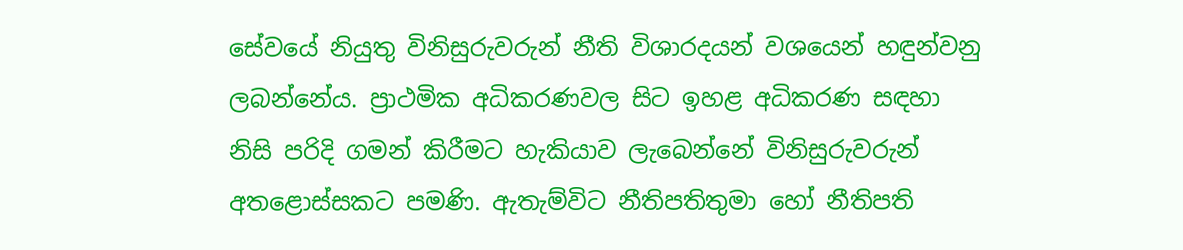සේවයේ නියුතු විනිසුරුවරුන් නීති විශාරදයන් වශයෙන් හඳුන්වනු ලබන්නේය. ප්‍රාථමික අධිකරණවල සිට ඉහළ අධිකරණ සඳහා නිසි පරිදි ගමන් කිරීමට හැකියාව ලැබෙන්නේ‍ විනිසුරුවරුන් අතළොස්සකට පමණි. ඇතැම්විට නීතිපතිතුමා හෝ නීතිපති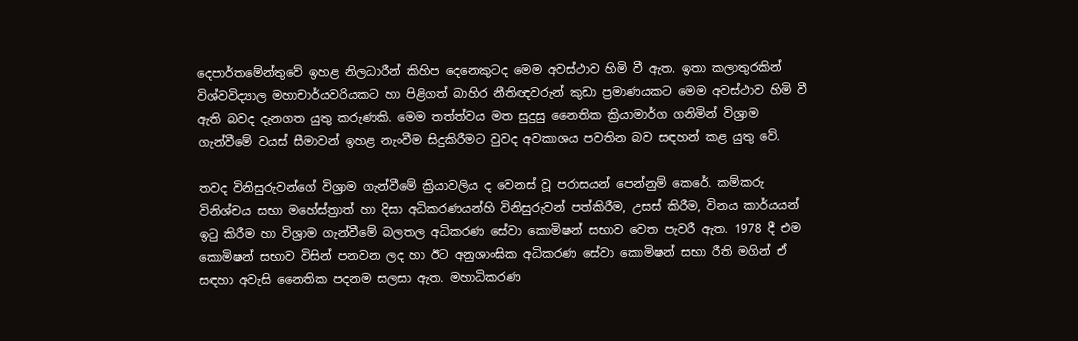දෙපාර්තමේන්තුවේ ඉහළ නිලධාරීන් කිහිප දෙනෙකුටද මෙම අවස්ථාව හිමි වී ඇත. ඉතා කලාතුරකින් විශ්වවිද්‍යාල මහාචාර්යවරියකට හා පිළිගත් බාහිර නීතිඥවරුන් කුඩා ප්‍රමාණයකට මෙම අවස්ථාව හිමි වී ඇති බවද දැනගත යුතු කරුණකි. මෙම තත්ත්වය මත සුදුසු නෛතික ක්‍රියාමාර්ග ගනිමින් විශ්‍රාම ගැන්වීමේ වයස් සීමාවන් ඉහළ නැංවීම සිදුකිරීමට වුවද අවකාශය පවතින බව සඳහන් කළ යුතු වේ.

තවද විනිසුරුවන්ගේ විශ්‍රාම ගැන්වීමේ ක්‍රියාවලිය ද වෙනස් වූ පරාසයන් පෙන්නුම් කෙරේ. කම්කරු විනිශ්චය සභා මහේස්ත්‍රාත් හා දිසා අධිකරණයන්හි විනිසුරුවන් පත්කිරීම, උසස් කිරීම, විනය කාර්යයන් ඉටු කිරීම හා විශ්‍රාම ගැන්වීමේ බලතල අධිකරණ සේවා කොමිෂන් සභාව වෙත පැවරී ඇත. 1978 දී එම කොමිෂන් සභාව විසින් පනවන ලද හා ඊට අනුශාංඝික අධිකරණ සේවා කොමිෂන් සභා රීති මගින් ඒ සඳහා අවැසි නෛතික පදනම සලසා ඇත. මහාධිකරණ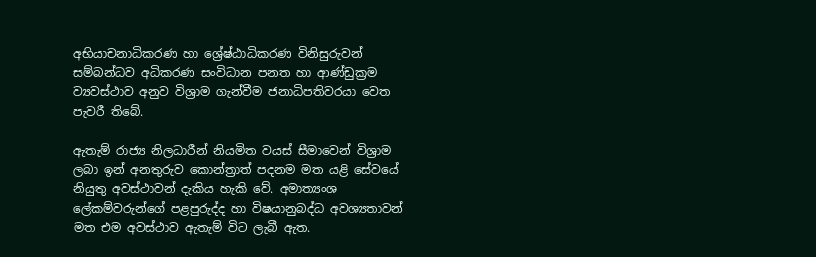අභියාචනාධිකරණ හා ශ්‍රේෂ්ඨාධිකරණ විනිසුරුවන් සම්බන්ධව අධිකරණ සංවිධාන පනත හා ආණ්ඩුක්‍රම ව්‍යවස්ථාව අනුව විශ්‍රාම ගැන්වීම ජනාධිපතිවරයා වෙත පැවරී තිබේ.

ඇතැම් රාජ්‍ය නිලධාරීන් නියමිත වයස් සීමාවෙන් විශ්‍රාම ලබා ඉන් අනතුරුව කොන්ත්‍රාත් පදනම මත යළි සේවයේ නියුතු අවස්ථාවන් දැකිය හැකි වේ. අමාත්‍යංශ ලේකම්වරුන්ගේ පළපුරුද්ද හා විෂයානුබද්ධ අවශ්‍යතාවන් මත එම අවස්ථාව ඇතැම් විට ලැබී ඇත.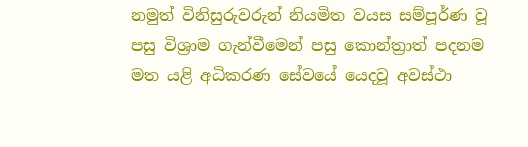නමුත් විනිසුරුවරුන් නියමිත වයස සම්පූර්ණ වූ පසු විශ්‍රාම ගැන්වීමෙන් පසු කොන්ත්‍රාත් පදනම මත යළි අධිකරණ සේවයේ යෙදවූ අවස්ථා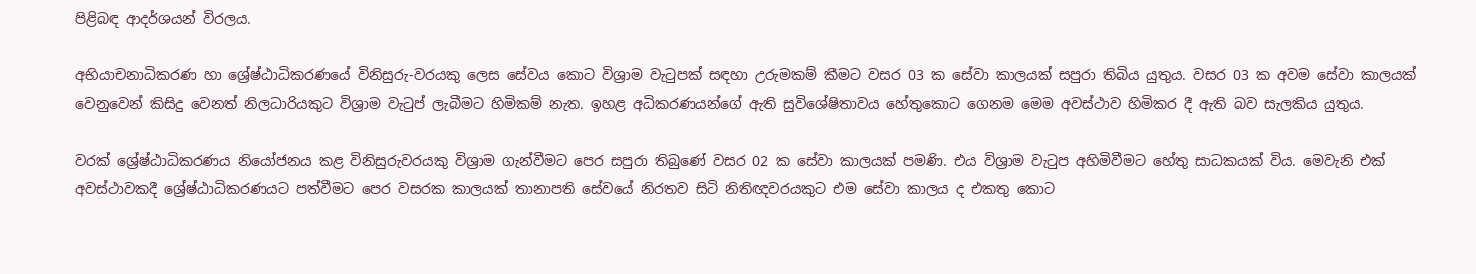පිළිබඳ ආදර්ශයන් විරලය.

අභියාචනාධිකරණ හා ශ්‍රේෂ්ඨාධිකරණයේ විනිසුරු-වරයකු ලෙස සේවය කොට විශ්‍රාම වැටුපක් සඳහා උරුමකම් කීමට වසර 03 ක සේවා කාලයක් සපුරා තිබිය යුතුය. වසර 03 ක අවම සේවා කාලයක් වෙනුවෙන් කිසිදු වෙනත් නිලධාරියකුට විශ්‍රාම වැටුප් ලැබීමට හිමිකම් නැත. ඉහළ අධිකරණයන්ගේ ඇති සුවිශේෂිතාවය හේතුකොට ගෙනම මෙම අවස්ථාව හිමිකර දී ඇති බව සැලකිය යුතුය.

වරක් ශ්‍රේෂ්ඨාධිකරණය නියෝජනය කළ විනිසුරුවරයකු විශ්‍රාම ගැන්වීමට පෙර සපුරා තිබුණේ වසර 02 ක සේවා කාලයක් පමණි. එය විශ්‍රාම වැටුප අහිමිවීමට හේතු සාධකයක් විය. මෙවැනි එක් අවස්ථාවකදී ශ්‍රේෂ්ඨාධිකරණයට පත්වීමට පෙර වසරක කාලයක් තානාපති සේවයේ නිරතව සිටි නිතිඥවරයකුට එම සේවා කාලය ද එකතු කොට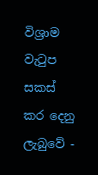විශ්‍රාම වැටුප සකස් කර දෙනු ලැබුවේ -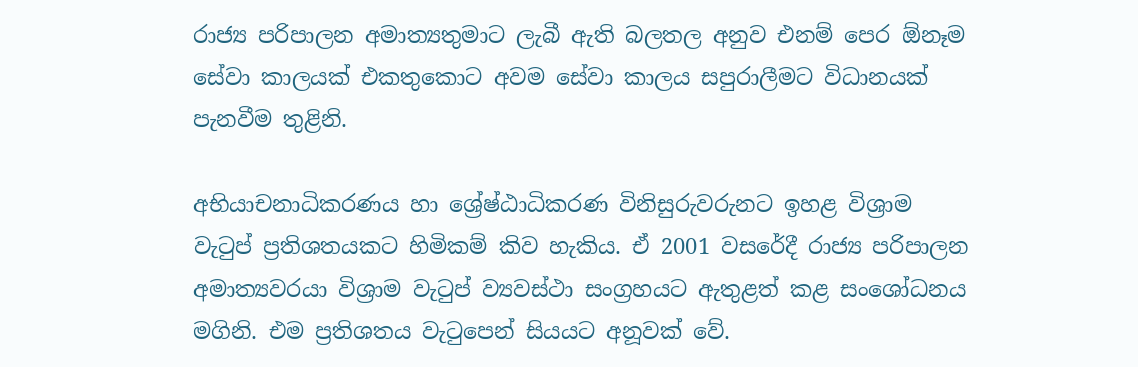රාජ්‍ය පරිපාලන අමාත්‍යතුමාට ලැබී ඇති බලතල අනුව එනම් පෙර ඕනෑම සේවා කාලයක් එකතුකොට අවම සේවා කාලය සපුරාලීමට විධානයක් පැනවීම තුළිනි.

අභියාචනාධිකරණය හා ශ්‍රේෂ්ඨාධිකරණ විනිසුරුවරුනට ඉහළ විශ්‍රාම වැටුප් ප්‍රතිශතයකට හිමිකම් කිව හැකිය. ඒ 2001 වසරේදී රාජ්‍ය පරිපාලන අමාත්‍යවරයා විශ්‍රාම වැටුප් ව්‍යවස්ථා සංග්‍රහයට ඇතුළත් කළ සංශෝධනය මගිනි. එම ප්‍රතිශතය වැටුපෙන් සියයට අනූවක් වේ.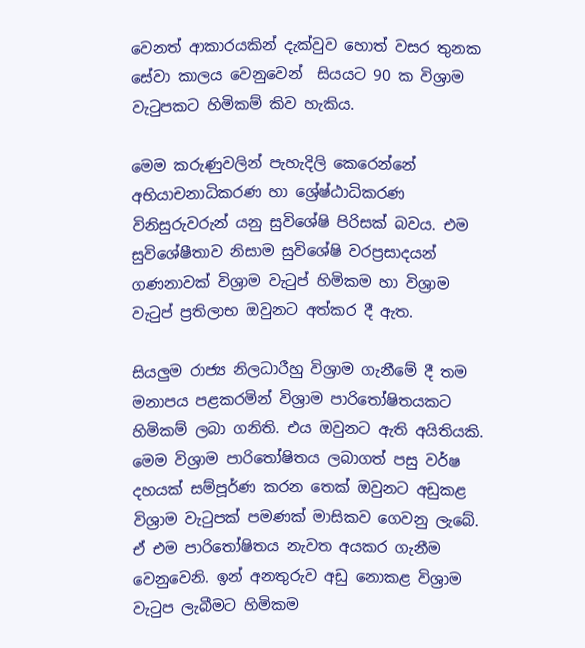වෙනත් ආකාරයකින් දැක්වුව හොත් වසර තුනක සේවා කාලය වෙනුවෙන්  සියයට 90 ක විශ්‍රාම වැටුපකට හිමිකම් කිව හැකිය.

මෙම කරුණුවලින් පැහැදිලි කෙරෙන්නේ අභියාචනාධිකරණ හා ශ්‍රේෂ්ඨාධිකරණ විනිසුරුවරුන් යනු සුවිශේෂි පිරිසක් බවය. එම සුවිශේෂීතාව නිසාම සුවිශේෂි වරප්‍රසාදයන් ගණනාවක් විශ්‍රාම වැටුප් හිමිකම හා විශ්‍රාම වැටුප් ප්‍රතිලාභ ඔවුනට අත්කර දී ඇත.

සියලු‍ම රාජ්‍ය නිලධාරීහු විශ්‍රාම ගැනීමේ දී තම මනාපය පළකරමින් විශ්‍රාම පාරිතෝෂිතයකට හිමිකම් ලබා ගනිති. එය ඔවුනට ඇති අයිතියකි. මෙම විශ්‍රාම පාරිතෝෂිතය ලබාගත් පසු වර්ෂ දහයක් සම්පූර්ණ කරන තෙක් ඔවුනට අඩුකළ විශ්‍රාම වැටුපක් පමණක් මාසිකව ගෙවනු ලැබේ. ඒ එම පාරිතෝෂිතය නැවත අයකර ගැනීම වෙනුවෙනි. ඉන් අනතුරුව අඩු නොකළ විශ්‍රාම වැටුප ලැබීමට හිමිකම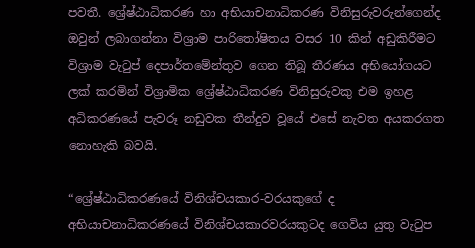පවතී. ශ්‍රේෂ්ඨාධිකරණ හා අභියාචනාධිකරණ විනිසුරුවරුන්ගෙන්ද ඔවුන් ලබාගන්නා විශ්‍රාම පාරිතෝෂිතය වසර 10 කින් අඩුකිරීමට විශ්‍රාම වැටුප් දෙපාර්තමේන්තුව ගෙන තිබූ තීරණය අභියෝගයට ලක් කරමින් විශ්‍රාමික ශ්‍රේෂ්ඨාධිකරණ විනිසුරුවකු එම ඉහළ අධිකරණයේ පැවරූ නඩුවක තීන්දුව වූයේ එසේ නැවත අයකරගත නොහැකි බවයි.

“ශ්‍රේෂ්ඨාධිකරණයේ විනිශ්චයකාර-වරයකුගේ ද අභියාචනාධිකරණයේ විනිශ්චයකාරවරයකුටද ගෙවිය යුතු වැටුප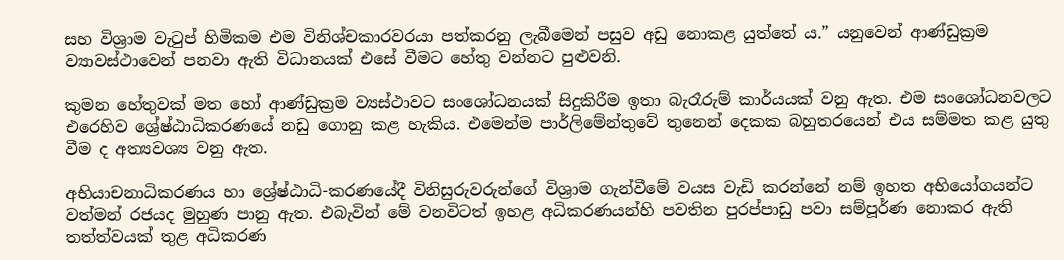සහ විශ්‍රාම වැටුප් හිමිකම එම විනිශ්චකාරවරයා පත්කරනු ලැබීමෙන් පසුව අඩු නොකළ යුත්තේ ය.” යනුවෙන් ආණ්ඩුක්‍රම ව්‍යාවස්ථාවෙන් පනවා ඇති විධානයක් එසේ වීමට හේතු වන්නට පුළුවනි.

කුමන හේතුවක් මත හෝ ආණ්ඩුක්‍රම ව්‍යස්ථාවට සංශෝධනයක් සිදුකිරීම ඉතා බැරෑරුම් කාර්යයක් වනු ඇත. එම සංශෝධනවලට එරෙහිව ශ්‍රේෂ්ඨාධිකරණයේ නඩු ගොනු කළ හැකිය. එමෙන්ම පාර්ලිමේන්තුවේ තුනෙන් දෙකක බහුතරයෙන් එය සම්මත කළ යුතු වීම ද අත්‍යවශ්‍ය වනු ඇත.

අභියාචනාධිකරණය හා ශ්‍රේෂ්ඨාධි-කරණයේදී විනිසුරුවරුන්ගේ විශ්‍රාම ගැන්වීමේ වයස වැඩි කරන්නේ නම් ඉහත අභියෝගයන්ට වත්මන් රජයද මුහුණ පානු ඇත. එබැවින් මේ වනවිටත් ඉහළ අධිකරණයන්හි පවතින පුරප්පාඩු පවා සම්පූර්ණ නොකර ඇති තත්ත්වයක් තුළ අධිකරණ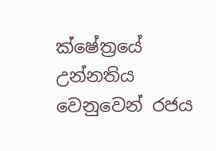ක්ෂේත්‍රයේ උන්නතිය වෙනුවෙන් රජය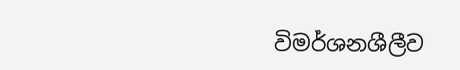විමර්ශනශීලීව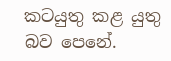කටයුතු කළ යුතු බව පෙනේ.